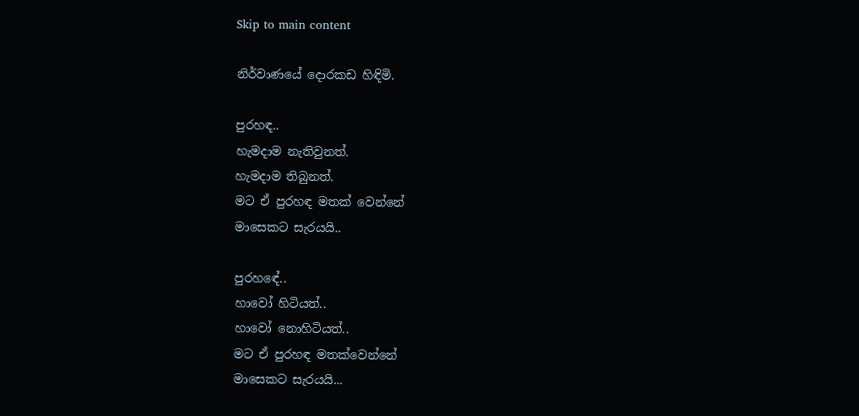Skip to main content

නිර්වාණයේ දොරකඩ හිඳිමි.

පුරහඳ..
හැමදාම නැතිවුනත්.
හැමදාම තිබුනත්.
මට ඒ පුරහඳ මතක් වෙන්නේ
මාසෙකට සැරයයි..

පුරහඳේ..
හාවෝ හිටියත්..
හාවෝ නොහිටියත්..
මට ඒ පුරහඳ මතක්වෙන්නේ
මාසෙකට සැරයයි...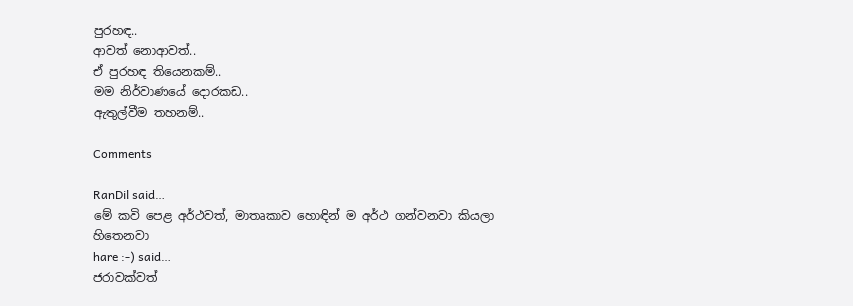පුරහඳ..
ආවත් නොආවත්..
ඒ පුරහඳ තියෙනකම්..
මම නිර්වාණයේ දොරකඩ..
ඇතුල්වීම තහනම්..

Comments

RanDil said…
මේ කවි පෙළ අර්ථවත්, මාතෘකාව හොඳින් ම අර්ථ ගන්වනවා කියලා හිතෙනවා
hare :-) said…
ජරාවක්වත්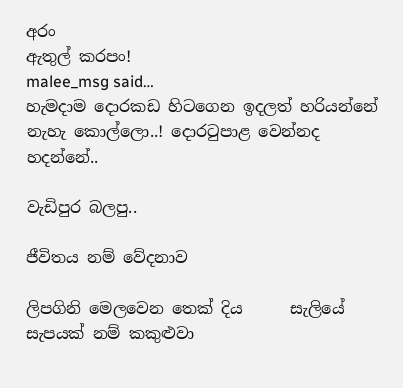අරං
ඇතුල් කරපං!
malee_msg said…
හැමදාම දොරකඩ හිටගෙන ඉදලත් හරියන්නේ නැහැ කොල්ලො..! දොරටුපාළ වෙන්නද හදන්නේ..

වැඩිපුර බලපු..

ජීවිතය නම් වේදනාව

ලිපගිනි මෙලවෙන තෙක් දිය      සැලියේ සැපයක් නම් කකුළුවා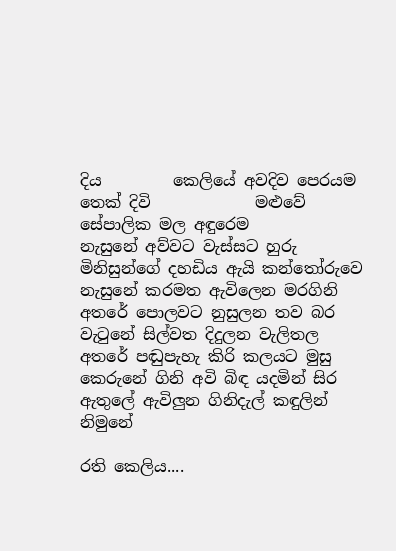දිය         කෙලියේ අවදිව පෙරයම තෙක් දිවි             මළුවේ සේපාලික මල අඳුරෙම                නැසුනේ අව්වට වැස්සට හුරු               මිනිසුන්ගේ දහඩිය ඇයි කන්තෝරුවෙ         නැසුනේ කරමත ඇවිලෙන මරගිනි              අතරේ පොලවට නුසුලන තව බර          වැටුනේ සිල්වත දිදුලන වැලිතල                 අතරේ පඬුපැහැ කිරි කලයට මුසු         කෙරුනේ ගිනි අවි බිඳ යදමින් සිර                 ඇතුලේ ඇවිලුන ගිනිදැල් කඳුලින්              නිමුනේ

රති කෙලිය....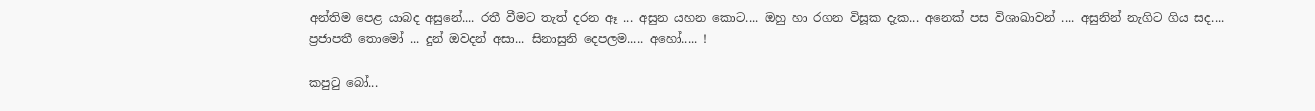අන්තිම පෙළ යාබද අසුනේ.... රතී වීමට තැත් දරන ඈ ... අසුන යහන කොට.... ඔහු හා රගන විසූක දැක... අනෙක් පස විශාඛාවන් .... අසුනින් නැගිට ගිය සද.... ප්‍රජාපතී තොමෝ ... දුන් ඔවදන් අසා... සිනාසුනි දෙපලම..... අහෝ..... !

කපුටු බෝ...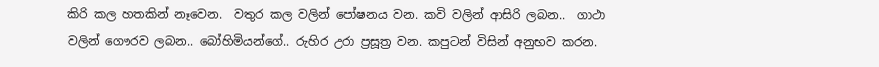කිරි කල හතකින් නෑවෙන.  වතුර කල වලින් පෝෂනය වන. කවි වලින් ආසිරි ලබන..  ගාථා වලින් ගෞරව ලබන.. බෝහිමියන්ගේ.. රුහිර උරා ප්‍රසූත්‍ර වන. කපුටන් විසින් අනුභව කරන.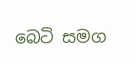බෙටි සමග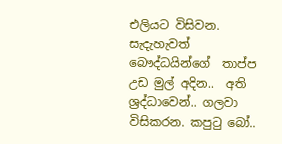එලියට විසිවන. සැදැහැවත් බෞද්ධයින්ගේ  තාප්ප උඩ මුල් අදින..  අති ශ්‍රද්ධාවෙන්.. ගලවා විසිකරන. කපුටු බෝ..